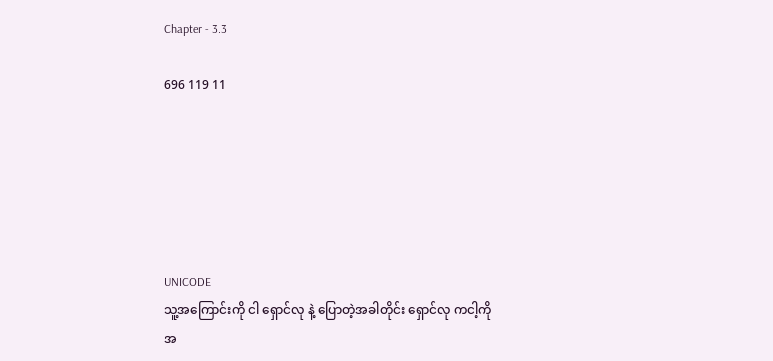Chapter - 3.3

696 119 11






UNICODE
သူ့အကြောင်းကို ငါ ရှောင်လု နဲ့ ပြောတဲ့အခါတိုင်း ရှောင်လု ကငါ့ကိုအ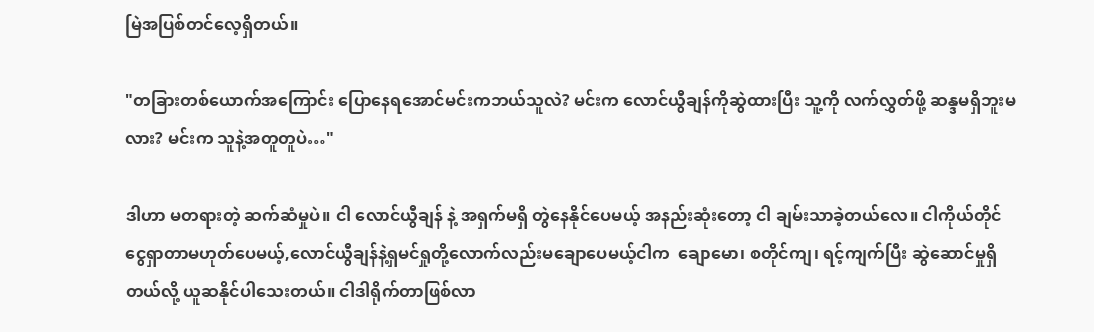မြဲအပြစ်တင်လေ့ရှိတယ်။

"တခြားတစ်ယောက်အကြောင်း ပြောနေရအောင်မင်းကဘယ်သူလဲ? မင်းက လောင်ယွီချန်ကိုဆွဲထားပြီး သူ့ကို လက်လွှတ်ဖို့ ဆန္ဒမရှိဘူးမလား? မင်းက သူနဲ့အတူတူပဲ…"

ဒါဟာ မတရားတဲ့ ဆက်ဆံမှုပဲ။ ငါ လောင်ယွီချန် နဲ့ အရှက်မရှိ တွဲနေနိုင်ပေမယ့် အနည်းဆုံးတော့ ငါ ချမ်းသာခဲ့တယ်လေ။ ငါကိုယ်တိုင် ငွေရှာတာမဟုတ်ပေမယ့်,လောင်ယွီချန်နဲ့ရှမင်ရှုတို့လောက်လည်းမချောပေမယ့်ငါက  ချောမော၊ စတိုင်ကျ၊ ရင့်ကျက်ပြီး ဆွဲဆောင်မှုရှိတယ်လို့ ယူဆနိုင်ပါသေးတယ်။ ငါဒါရိုက်တာဖြစ်လာ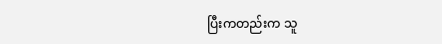ပြီးကတည်းက သူ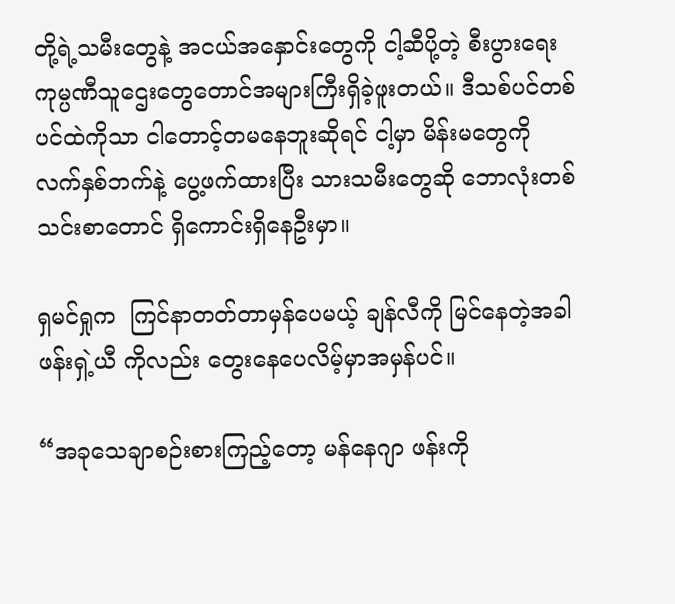တို့ရဲ့သမီးတွေနဲ့ အငယ်အနှောင်းတွေကို ငါ့ဆီပို့တဲ့ စီးပွားရေးကုမ္ပဏီသူဌေးတွေတောင်အများကြီးရှိခဲ့ဖူးတယ်။ ဒီသစ်ပင်တစ်ပင်ထဲကိုသာ ငါတောင့်တမနေဘူးဆိုရင် ငါ့မှာ မိန်းမတွေကို လက်နှစ်ဘက်နဲ့ ပွေ့ဖက်ထားပြီး သားသမီးတွေဆို ဘောလုံးတစ်သင်းစာတောင် ရှိကောင်းရှိနေဦးမှာ။

ရှမင်ရှုက  ကြင်နာတတ်တာမှန်ပေမယ့် ချန်လီကို မြင်နေတဲ့အခါ ဖန်းရှဲ့ယီ ကိုလည်း တွေးနေပေလိမ့်မှာအမှန်ပင်။

“အခုသေချာစဉ်းစားကြည့်တော့ မန်နေဂျာ ဖန်းကို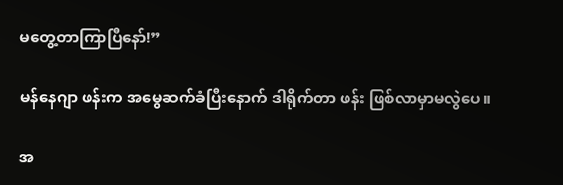မတွေ့တာကြာပြီနော်!”

မန်နေဂျာ ဖန်းက အမွေဆက်ခံပြီးနောက် ဒါရိုက်တာ ဖန်း ဖြစ်လာမှာမလွဲပေ။

အ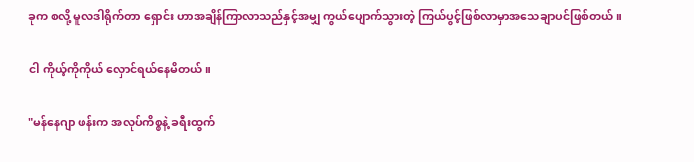ခုက စလို့ မူလဒါရိုက်တာ ရှောင်း ဟာအချိန်ကြာလာသည်နှင့်အမျှ ကွယ်ပျောက်သွားတဲ့ ကြယ်ပွင့်ဖြစ်လာမှာအသေချာပင်ဖြစ်တယ်။

ငါ ကိုယ့်ကိုကိုယ် လှောင်ရယ်နေမိတယ်။

"မန်နေဂျာ ဖန်းက အလုပ်ကိစ္စနဲ့ ခရီးထွက်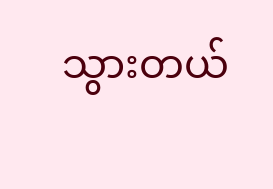သွားတယ်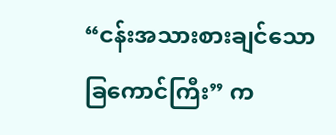“ငန်းအသားစားချင်သော ခြကောင်ကြီး” က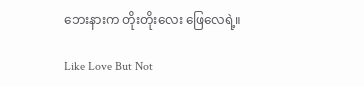ဘေးနားက တိုးတိုးလေး ဖြေလေရဲ့။

Like Love But Not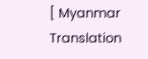[ Myanmar Translation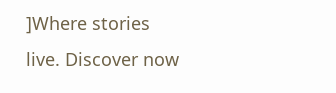]Where stories live. Discover now